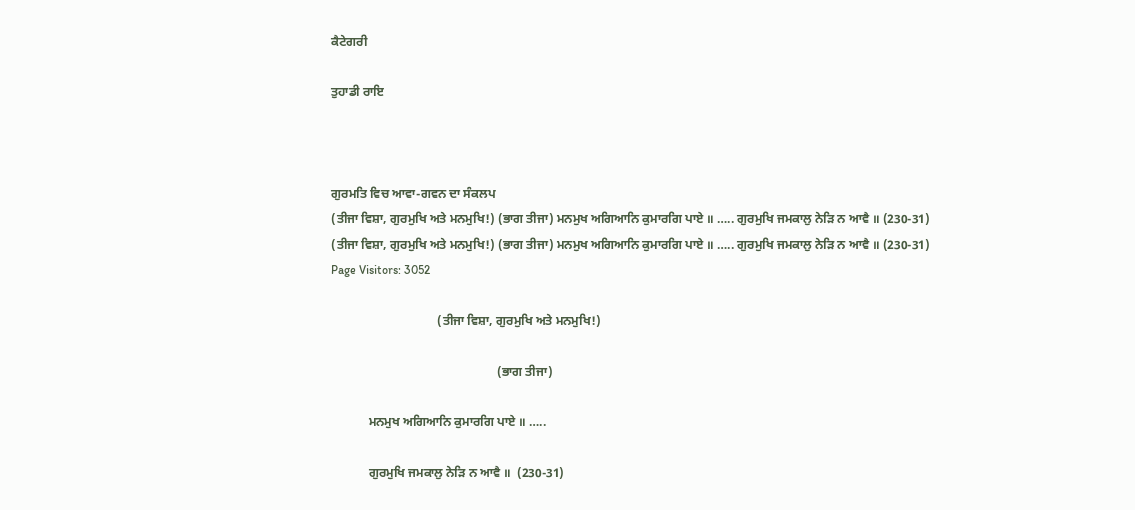ਕੈਟੇਗਰੀ

ਤੁਹਾਡੀ ਰਾਇ



ਗੁਰਮਤਿ ਵਿਚ ਆਵਾ-ਗਵਨ ਦਾ ਸੰਕਲਪ
(ਤੀਜਾ ਵਿਸ਼ਾ, ਗੁਰਮੁਖਿ ਅਤੇ ਮਨਮੁਖਿ!) (ਭਾਗ ਤੀਜਾ) ਮਨਮੁਖ ਅਗਿਆਨਿ ਕੁਮਾਰਗਿ ਪਾਏ ॥ ….. ਗੁਰਮੁਖਿ ਜਮਕਾਲੁ ਨੇੜਿ ਨ ਆਵੈ ॥ (230-31)
(ਤੀਜਾ ਵਿਸ਼ਾ, ਗੁਰਮੁਖਿ ਅਤੇ ਮਨਮੁਖਿ!) (ਭਾਗ ਤੀਜਾ) ਮਨਮੁਖ ਅਗਿਆਨਿ ਕੁਮਾਰਗਿ ਪਾਏ ॥ ….. ਗੁਰਮੁਖਿ ਜਮਕਾਲੁ ਨੇੜਿ ਨ ਆਵੈ ॥ (230-31)
Page Visitors: 3052

                                  (ਤੀਜਾ ਵਿਸ਼ਾ, ਗੁਰਮੁਖਿ ਅਤੇ ਮਨਮੁਖਿ!)

                                                     (ਭਾਗ ਤੀਜਾ)

            ਮਨਮੁਖ ਅਗਿਆਨਿ ਕੁਮਾਰਗਿ ਪਾਏ ॥ …..

            ਗੁਰਮੁਖਿ ਜਮਕਾਲੁ ਨੇੜਿ ਨ ਆਵੈ ॥  (230-31)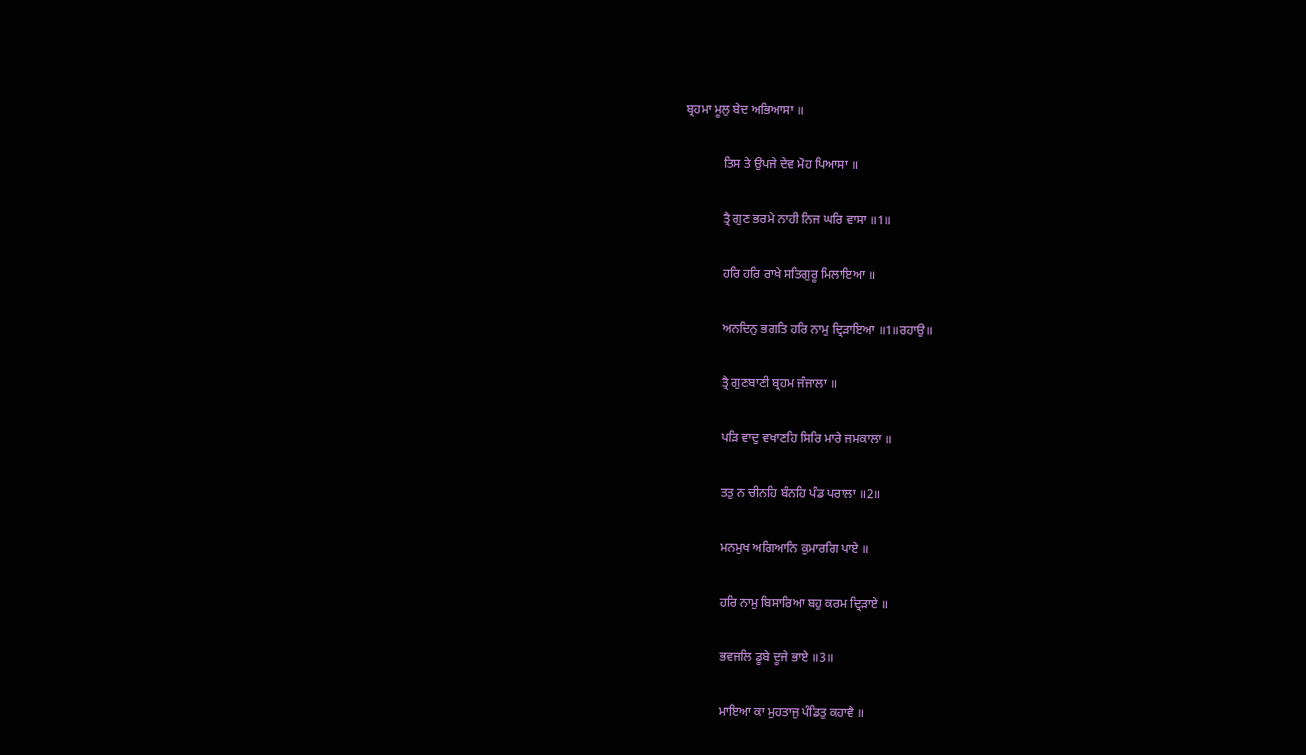ਬ੍ਰਹਮਾ ਮੂਲੁ ਬੇਦ ਅਭਿਆਸਾ ॥

            ਤਿਸ ਤੇ ਉਪਜੇ ਦੇਵ ਮੋਹ ਪਿਆਸਾ ॥

            ਤ੍ਰੈ ਗੁਣ ਭਰਮੇ ਨਾਹੀ ਨਿਜ ਘਰਿ ਵਾਸਾ ॥1॥

            ਹਰਿ ਹਰਿ ਰਾਖੇ ਸਤਿਗੁਰੂ ਮਿਲਾਇਆ ॥

            ਅਨਦਿਨੁ ਭਗਤਿ ਹਰਿ ਨਾਮੁ ਦ੍ਰਿੜਾਇਆ ॥1॥ਰਹਾਉ॥

            ਤ੍ਰੈ ਗੁਣਬਾਣੀ ਬ੍ਰਹਮ ਜੰਜਾਲਾ ॥

            ਪੜਿ ਵਾਦੁ ਵਖਾਣਹਿ ਸਿਰਿ ਮਾਰੇ ਜਮਕਾਲਾ ॥

            ਤਤੁ ਨ ਚੀਨਹਿ ਬੰਨਹਿ ਪੰਡ ਪਰਾਲਾ ॥2॥

            ਮਨਮੁਖ ਅਗਿਆਨਿ ਕੁਮਾਰਗਿ ਪਾਏ ॥

            ਹਰਿ ਨਾਮੁ ਬਿਸਾਰਿਆ ਬਹੁ ਕਰਮ ਦ੍ਰਿੜਾਏ ॥

            ਭਵਜਲਿ ਡੂਬੇ ਦੂਜੇ ਭਾਏ ॥3॥

            ਮਾਇਆ ਕਾ ਮੁਹਤਾਜੁ ਪੰਡਿਤੁ ਕਹਾਵੈ ॥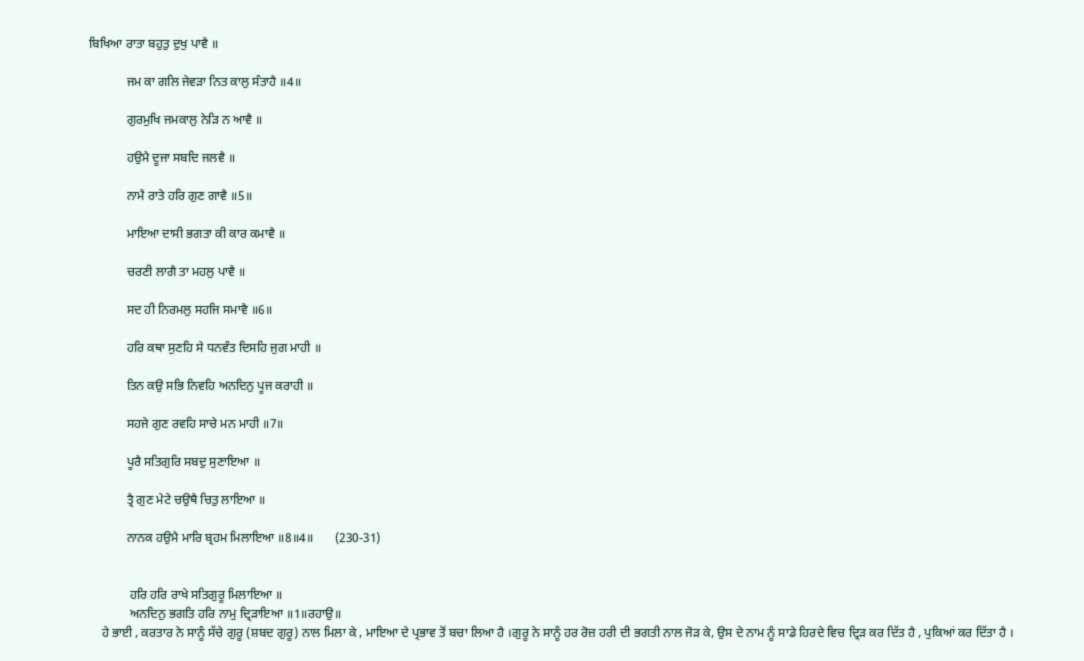ਬਿਖਿਆ ਰਾਤਾ ਬਹੁਤੁ ਦੁਖੁ ਪਾਵੈ ॥

            ਜਮ ਕਾ ਗਲਿ ਜੇਵੜਾ ਨਿਤ ਕਾਲੁ ਸੰਤਾਹੈ ॥4॥

            ਗੁਰਮੁਖਿ ਜਮਕਾਲੁ ਨੇੜਿ ਨ ਆਵੈ ॥

            ਹਉਮੈ ਦੂਜਾ ਸਬਦਿ ਜਲਵੈ ॥

            ਨਾਮੈ ਰਾਤੇ ਹਰਿ ਗੁਣ ਗਾਵੈ ॥5॥

            ਮਾਇਆ ਦਾਸੀ ਭਗਤਾ ਕੀ ਕਾਰ ਕਮਾਵੈ ॥

            ਚਰਣੀ ਲਾਗੈ ਤਾ ਮਹਲੁ ਪਾਵੈ ॥

            ਸਦ ਹੀ ਨਿਰਮਲੁ ਸਹਜਿ ਸਮਾਵੈ ॥6॥

            ਹਰਿ ਕਥਾ ਸੁਣਹਿ ਸੇ ਧਨਵੰਤ ਦਿਸਹਿ ਜੁਗ ਮਾਹੀ ॥

            ਤਿਨ ਕਉ ਸਭਿ ਨਿਵਹਿ ਅਨਦਿਨੁ ਪੂਜ ਕਰਾਹੀ ॥

            ਸਹਜੇ ਗੁਣ ਰਵਹਿ ਸਾਚੇ ਮਨ ਮਾਹੀ ॥7॥

            ਪੂਰੈ ਸਤਿਗੁਰਿ ਸਬਦੁ ਸੁਣਾਇਆ ॥

            ਤ੍ਰੈ ਗੁਣ ਮੇਟੇ ਚਉਥੈ ਚਿਤੁ ਲਾਇਆ ॥

            ਨਾਨਕ ਹਉਮੈ ਮਾਰਿ ਬ੍ਰਹਮ ਮਿਲਾਇਆ ॥8॥4॥       (230-31)


             ਹਰਿ ਹਰਿ ਰਾਖੇ ਸਤਿਗੁਰੂ ਮਿਲਾਇਆ ॥
             ਅਨਦਿਨੁ ਭਗਤਿ ਹਰਿ ਨਾਮੁ ਦ੍ਰਿੜਾਇਆ ॥1॥ਰਹਾਉ॥
    ਹੇ ਭਾਈ , ਕਰਤਾਰ ਨੇ ਸਾਨੂੰ ਸੱਚੇ ਗੁਰੂ (ਸ਼ਬਦ ਗੁਰੂ) ਨਾਲ ਮਿਲਾ ਕੇ , ਮਾਇਆ ਦੇ ਪ੍ਰਭਾਵ ਤੋਂ ਬਚਾ ਲਿਆ ਹੈ ।ਗੁਰੂ ਨੇ ਸਾਨੂੰ ਹਰ ਰੋਜ਼ ਹਰੀ ਦੀ ਭਗਤੀ ਨਾਲ ਜੋੜ ਕੇ, ਉਸ ਦੇ ਨਾਮ ਨੂੰ ਸਾਡੇ ਹਿਰਦੇ ਵਿਚ ਦ੍ਰਿੜ ਕਰ ਦਿੱਤ ਹੈ , ਪੁਕਿਆਂ ਕਰ ਦਿੱਤਾ ਹੈ ।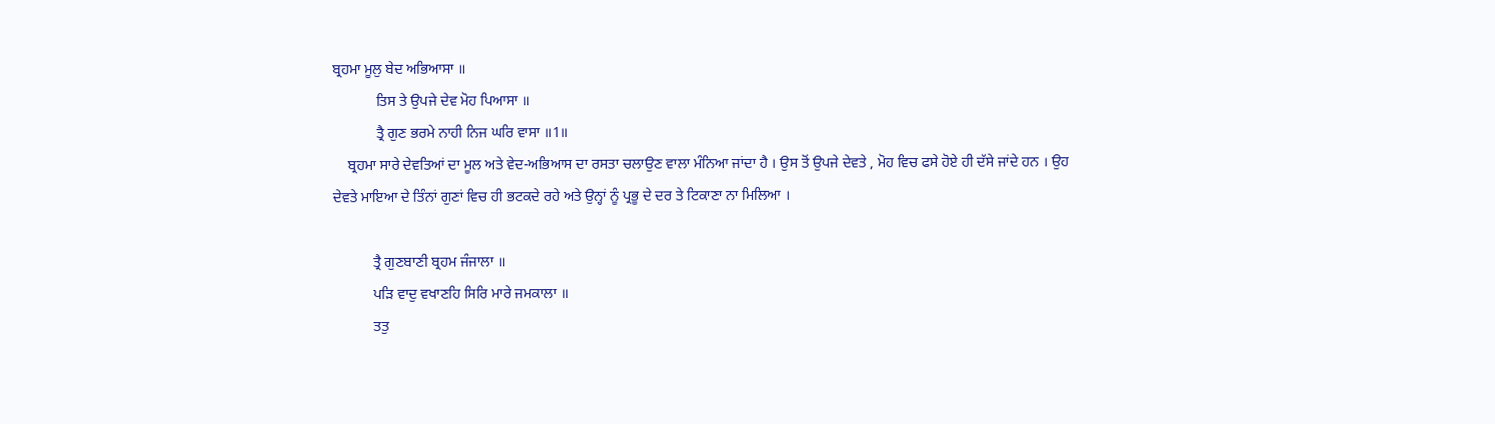ਬ੍ਰਹਮਾ ਮੂਲੁ ਬੇਦ ਅਭਿਆਸਾ ॥
            ਤਿਸ ਤੇ ਉਪਜੇ ਦੇਵ ਮੋਹ ਪਿਆਸਾ ॥
            ਤ੍ਰੈ ਗੁਣ ਭਰਮੇ ਨਾਹੀ ਨਿਜ ਘਰਿ ਵਾਸਾ ॥1॥
    ਬ੍ਰਹਮਾ ਸਾਰੇ ਦੇਵਤਿਆਂ ਦਾ ਮੂਲ ਅਤੇ ਵੇਦ-ਅਭਿਆਸ ਦਾ ਰਸਤਾ ਚਲਾਉਣ ਵਾਲਾ ਮੰਨਿਆ ਜਾਂਦਾ ਹੈ । ਉਸ ਤੋਂ ਉਪਜੇ ਦੇਵਤੇ , ਮੋਹ ਵਿਚ ਫਸੇ ਹੋਏ ਹੀ ਦੱਸੇ ਜਾਂਦੇ ਹਨ । ਉਹ ਦੇਵਤੇ ਮਾਇਆ ਦੇ ਤਿੰਨਾਂ ਗੁਣਾਂ ਵਿਚ ਹੀ ਭਟਕਦੇ ਰਹੇ ਅਤੇ ਉਨ੍ਹਾਂ ਨੂੰ ਪ੍ਰਭੂ ਦੇ ਦਰ ਤੇ ਟਿਕਾਣਾ ਨਾ ਮਿਲਿਆ ।

           ਤ੍ਰੈ ਗੁਣਬਾਣੀ ਬ੍ਰਹਮ ਜੰਜਾਲਾ ॥
           ਪੜਿ ਵਾਦੁ ਵਖਾਣਹਿ ਸਿਰਿ ਮਾਰੇ ਜਮਕਾਲਾ ॥
           ਤਤੁ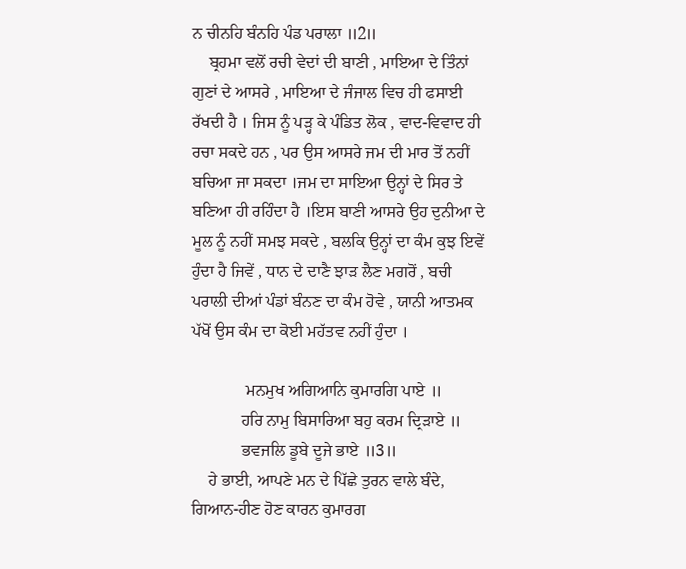ਨ ਚੀਨਹਿ ਬੰਨਹਿ ਪੰਡ ਪਰਾਲਾ ॥2॥
    ਬ੍ਰਹਮਾ ਵਲੋਂ ਰਚੀ ਵੇਦਾਂ ਦੀ ਬਾਣੀ , ਮਾਇਆ ਦੇ ਤਿੰਨਾਂ ਗੁਣਾਂ ਦੇ ਆਸਰੇ , ਮਾਇਆ ਦੇ ਜੰਜਾਲ ਵਿਚ ਹੀ ਫਸਾਈ ਰੱਖਦੀ ਹੈ । ਜਿਸ ਨੂੰ ਪੜ੍ਹ ਕੇ ਪੰਡਿਤ ਲੋਕ , ਵਾਦ-ਵਿਵਾਦ ਹੀ ਰਚਾ ਸਕਦੇ ਹਨ , ਪਰ ਉਸ ਆਸਰੇ ਜਮ ਦੀ ਮਾਰ ਤੋਂ ਨਹੀਂ ਬਚਿਆ ਜਾ ਸਕਦਾ ।ਜਮ ਦਾ ਸਾਇਆ ਉਨ੍ਹਾਂ ਦੇ ਸਿਰ ਤੇ ਬਣਿਆ ਹੀ ਰਹਿੰਦਾ ਹੈ ।ਇਸ ਬਾਣੀ ਆਸਰੇ ਉਹ ਦੁਨੀਆ ਦੇ ਮੂਲ ਨੂੰ ਨਹੀਂ ਸਮਝ ਸਕਦੇ , ਬਲਕਿ ਉਨ੍ਹਾਂ ਦਾ ਕੰਮ ਕੁਝ ਇਵੇਂ ਹੁੰਦਾ ਹੈ ਜਿਵੇਂ , ਧਾਨ ਦੇ ਦਾਣੈ ਝਾੜ ਲੈਣ ਮਗਰੋਂ , ਬਚੀ ਪਰਾਲੀ ਦੀਆਂ ਪੰਡਾਂ ਬੰਨਣ ਦਾ ਕੰਮ ਹੋਵੇ , ਯਾਨੀ ਆਤਮਕ ਪੱਖੋਂ ਉਸ ਕੰਮ ਦਾ ਕੋਈ ਮਹੱਤਵ ਨਹੀਂ ਹੁੰਦਾ ।

             ਮਨਮੁਖ ਅਗਿਆਨਿ ਕੁਮਾਰਗਿ ਪਾਏ ॥
            ਹਰਿ ਨਾਮੁ ਬਿਸਾਰਿਆ ਬਹੁ ਕਰਮ ਦ੍ਰਿੜਾਏ ॥
            ਭਵਜਲਿ ਡੂਬੇ ਦੂਜੇ ਭਾਏ ॥3॥
    ਹੇ ਭਾਈ, ਆਪਣੇ ਮਨ ਦੇ ਪਿੱਛੇ ਤੁਰਨ ਵਾਲੇ ਬੰਦੇ, ਗਿਆਨ-ਹੀਣ ਹੋਣ ਕਾਰਨ ਕੁਮਾਰਗ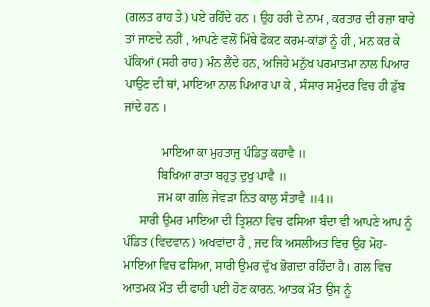(ਗਲਤ ਰਾਹ ਤੇ) ਪਏ ਰਹਿੰਦੇ ਹਨ । ਉਹ ਹਰੀ ਦੇ ਨਾਮ , ਕਰਤਾਰ ਦੀ ਰਜ਼ਾ ਬਾਰੇ ਤਾਂ ਜਾਣਦੇ ਨਹੀਂ , ਆਪਣੇ ਵਲੋਂ ਮਿੱਥੇ ਫੋਕਟ ਕਰਮ-ਕਾਂਡਾਂ ਨੂੰ ਹੀ , ਮਨ ਕਰ ਕੇ ਪੱਕਿਆਂ (ਸਹੀ ਰਾਹ) ਮੰਨ ਲੈਂਦੇ ਹਨ, ਅਜਿਹੇ ਮਨੁੱਖ ਪਰਮਾਤਮਾ ਨਾਲ ਪਿਆਰ ਪਾਉਣ ਦੀ ਥਾਂ, ਮਾਇਆ ਨਾਲ ਪਿਆਰ ਪਾ ਕੇ , ਸੰਸਾਰ ਸਮੁੰਦਰ ਵਿਚ ਹੀ ਡੁੱਬ ਜਾਂਦੇ ਹਨ ।

            ਮਾਇਆ ਕਾ ਮੁਹਤਾਜੁ ਪੰਡਿਤੁ ਕਹਾਵੈ ॥
           ਬਿਖਿਆ ਰਾਤਾ ਬਹੁਤੁ ਦੁਖੁ ਪਾਵੈ ॥
           ਜਮ ਕਾ ਗਲਿ ਜੇਵੜਾ ਨਿਤ ਕਾਲੁ ਸੰਤਾਵੈ ॥4॥
     ਸਾਰੀ ਉਮਰ ਮਾਇਆ ਦੀ ਤ੍ਰਿਸ਼ਨਾ ਵਿਚ ਫਸਿਆ ਬੰਦਾ ਵੀ ਆਪਣੇ ਆਪ ਨੂੰ ਪੰਡਿਤ (ਵਿਦਵਾਨ) ਅਖਵਾਂਦਾ ਹੈ , ਜਦ ਕਿ ਅਸਲੀਅਤ ਵਿਚ ਉਹ ਮੋਹ-ਮਾਇਆ ਵਿਚ ਫਸਿਆ, ਸਾਰੀ ਉਮਰ ਦੁੱਖ ਭੋਗਦਾ ਰਹਿੰਦਾ ਹੈ। ਗਲ ਵਿਚ ਆਤਮਕ ਮੌਤ ਦੀ ਫਾਹੀ ਪਈ ਹੋਣ ਕਾਰਨ. ਆਤਕ ਮੌਤ ਉਸ ਨੂੰ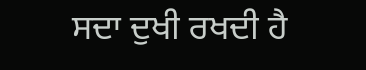ਸਦਾ ਦੁਖੀ ਰਖਦੀ ਹੈ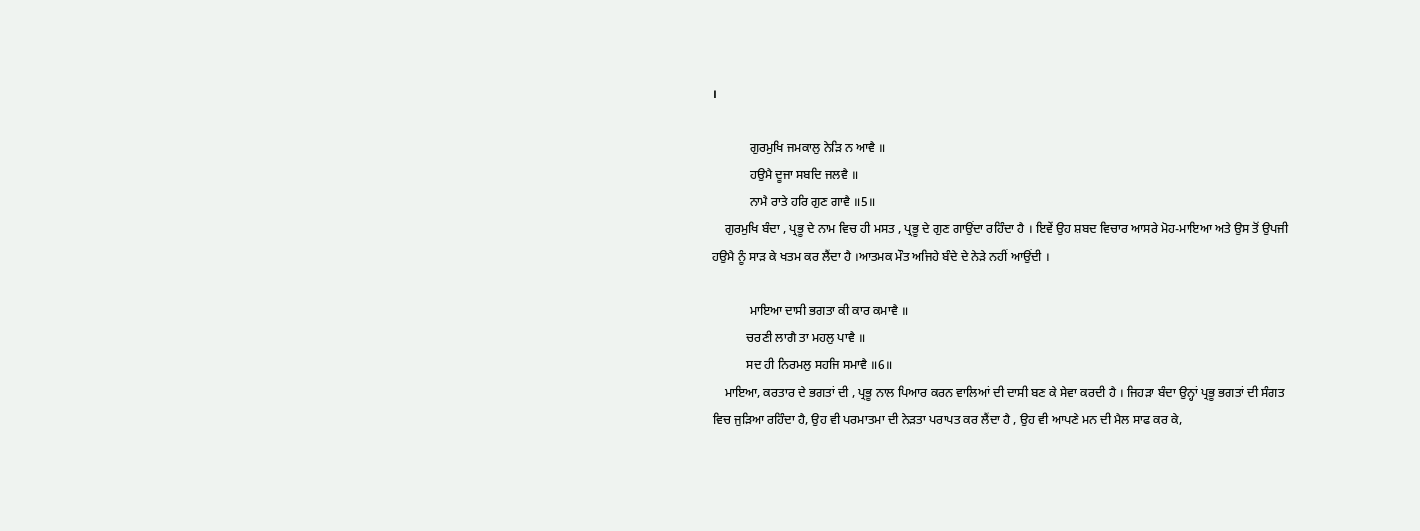।

            ਗੁਰਮੁਖਿ ਜਮਕਾਲੁ ਨੇੜਿ ਨ ਆਵੈ ॥
            ਹਉਮੈ ਦੂਜਾ ਸਬਦਿ ਜਲਵੈ ॥
            ਨਾਮੈ ਰਾਤੇ ਹਰਿ ਗੁਣ ਗਾਵੈ ॥5॥
    ਗੁਰਮੁਖਿ ਬੰਦਾ , ਪ੍ਰਭੂ ਦੇ ਨਾਮ ਵਿਚ ਹੀ ਮਸਤ , ਪ੍ਰਭੂ ਦੇ ਗੁਣ ਗਾਉਂਦਾ ਰਹਿੰਦਾ ਹੈ । ਇਵੇਂ ਉਹ ਸ਼ਬਦ ਵਿਚਾਰ ਆਸਰੇ ਮੋਹ-ਮਾਇਆ ਅਤੇ ਉਸ ਤੋਂ ਉਪਜੀ ਹਉਮੈ ਨੂੰ ਸਾੜ ਕੇ ਖਤਮ ਕਰ ਲੈਂਦਾ ਹੈ ।ਆਤਮਕ ਮੌਤ ਅਜਿਹੇ ਬੰਦੇ ਦੇ ਨੇੜੇ ਨਹੀਂ ਆਉਂਦੀ ।

            ਮਾਇਆ ਦਾਸੀ ਭਗਤਾ ਕੀ ਕਾਰ ਕਮਾਵੈ ॥
           ਚਰਣੀ ਲਾਗੈ ਤਾ ਮਹਲੁ ਪਾਵੈ ॥
           ਸਦ ਹੀ ਨਿਰਮਲੁ ਸਹਜਿ ਸਮਾਵੈ ॥6॥
    ਮਾਇਆ, ਕਰਤਾਰ ਦੇ ਭਗਤਾਂ ਦੀ , ਪ੍ਰਭੂ ਨਾਲ ਪਿਆਰ ਕਰਨ ਵਾਲਿਆਂ ਦੀ ਦਾਸੀ ਬਣ ਕੇ ਸੇਵਾ ਕਰਦੀ ਹੈ । ਜਿਹੜਾ ਬੰਦਾ ਉਨ੍ਹਾਂ ਪ੍ਰਭੂ ਭਗਤਾਂ ਦੀ ਸੰਗਤ ਵਿਚ ਜੁੜਿਆ ਰਹਿੰਦਾ ਹੈ, ਉਹ ਵੀ ਪਰਮਾਤਮਾ ਦੀ ਨੇੜਤਾ ਪਰਾਪਤ ਕਰ ਲੈਂਦਾ ਹੈ , ਉਹ ਵੀ ਆਪਣੇ ਮਨ ਦੀ ਮੈਲ ਸਾਫ ਕਰ ਕੇ,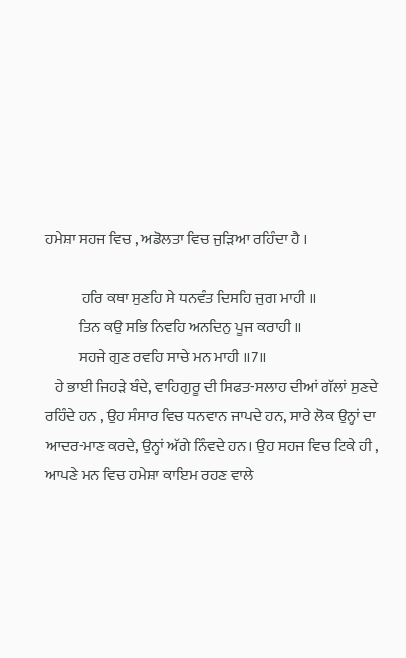ਹਮੇਸ਼ਾ ਸਹਜ ਵਿਚ , ਅਡੋਲਤਾ ਵਿਚ ਜੁੜਿਆ ਰਹਿੰਦਾ ਹੈ ।

            ਹਰਿ ਕਥਾ ਸੁਣਹਿ ਸੇ ਧਨਵੰਤ ਦਿਸਹਿ ਜੁਗ ਮਾਹੀ ॥
           ਤਿਨ ਕਉ ਸਭਿ ਨਿਵਹਿ ਅਨਦਿਨੁ ਪੂਜ ਕਰਾਹੀ ॥
           ਸਹਜੇ ਗੁਣ ਰਵਹਿ ਸਾਚੇ ਮਨ ਮਾਹੀ ॥7॥
   ਹੇ ਭਾਈ ਜਿਹੜੇ ਬੰਦੇ, ਵਾਹਿਗੁਰੂ ਦੀ ਸਿਫਤ-ਸਲਾਹ ਦੀਆਂ ਗੱਲਾਂ ਸੁਣਦੇ ਰਹਿੰਦੇ ਹਨ , ਉਹ ਸੰਸਾਰ ਵਿਚ ਧਨਵਾਨ ਜਾਪਦੇ ਹਨ, ਸਾਰੇ ਲੋਕ ਉਨ੍ਹਾਂ ਦਾ ਆਦਰ-ਮਾਣ ਕਰਦੇ, ਉਨ੍ਹਾਂ ਅੱਗੇ ਨਿੰਵਦੇ ਹਨ। ਉਹ ਸਹਜ ਵਿਚ ਟਿਕੇ ਹੀ , ਆਪਣੇ ਮਨ ਵਿਚ ਹਮੇਸ਼ਾ ਕਾਇਮ ਰਹਣ ਵਾਲੇ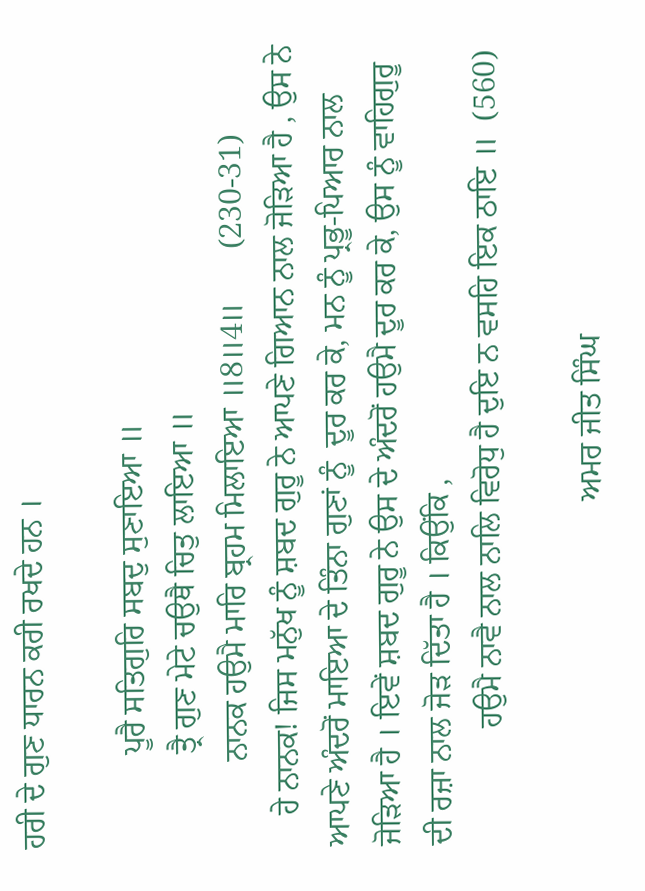ਹਰੀ ਦੇ ਗੁਣ ਧਾਰਨ ਕਰੀ ਰਖਦੇ ਹਨ ।

            ਪੂਰੈ ਸਤਿਗੁਰਿ ਸਬਦੁ ਸੁਣਾਇਆ ॥
            ਤ੍ਰੈ ਗੁਣ ਮੇਟੇ ਚਉਥੈ ਚਿਤੁ ਲਾਇਆ ॥
           ਨਾਨਕ ਹਉਮੈ ਮਾਰਿ ਬ੍ਰਹਮ ਮਿਲਾਇਆ ॥8॥4॥       (230-31)
    ਹੇ ਨਾਨਕ! ਜਿਸ ਮਨੁੱਖ ਨੂੰ ਸ਼ਬਦ ਗੁਰੂ ਨੇ ਆਪਣੇ ਗਿਆਨ ਨਾਲ ਜੋੜਿਆ ਹੈ , ਉਸ ਨੇ ਆਪਣੇ ਅੰਦਰੋਂ ਮਾਇਆ ਦੇ ਤਿੰਨਾ ਗੁਣਾਂ ਨੂੰ  ਦੂਰ ਕਰ ਕੇ, ਮਨ ਨੂੰ ਪ੍ਰਭੂ-ਪਿਆਰ ਨਾਲ ਜੋੜਿਆ ਹੈ । ਇਵੇਂ ਸ਼ਬਦ ਗੁਰੂ ਨੇ ਉਸ ਦੇ ਅੰਦਰੋਂ ਹਉਮੈ ਦੂਰ ਕਰ ਕੇ, ਉਸ ਨੂੰ ਵਾਹਿਗੁਰੂ ਦੀ ਰਜ਼ਾ ਨਾਲ ਜੋੜ ਦਿੱਤਾ ਹੈ । ਕਿਉਂਕਿ ,
               ਹਉਮੈ ਨਾਵੈ ਨਾਲ ਨਾਲਿ ਵਿਰੋਧੁ ਹੈ ਦੁਇ ਨ ਵਸਹਿ ਇਕ ਠਾਇ ॥  (560)

                                            ਅਮਰ ਜੀਤ ਸਿੰਘ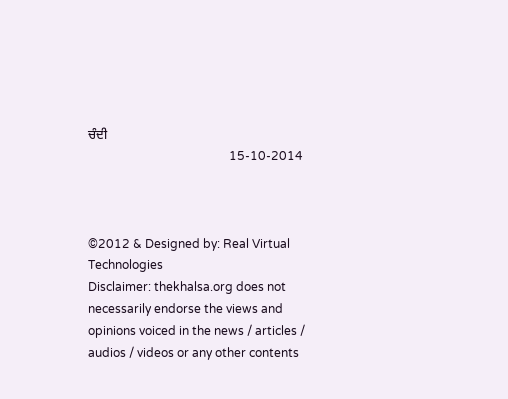ਚੰਦੀ
                                               15-10-2014



©2012 & Designed by: Real Virtual Technologies
Disclaimer: thekhalsa.org does not necessarily endorse the views and opinions voiced in the news / articles / audios / videos or any other contents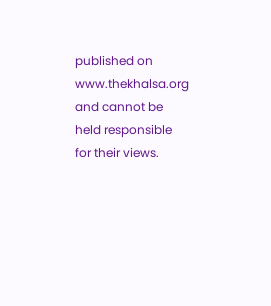published on www.thekhalsa.org and cannot be held responsible for their views.